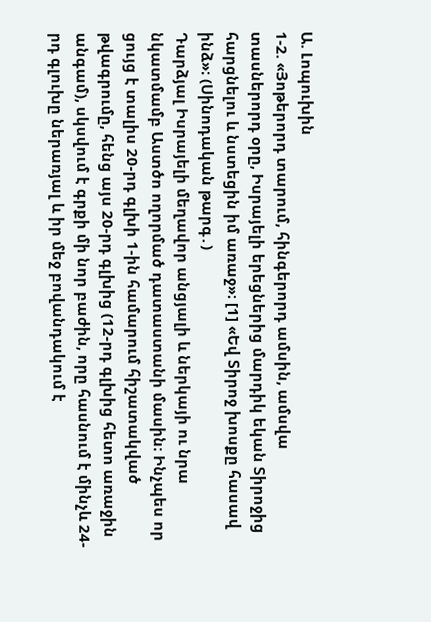Ա. Լոպուխին
1-2. «Յոթերորդ տարում, հինգերորդ ամսին, ամսվա տասներորդ օրը, Իսրայելի երեցներից մարդիկ եկան Տիրոջից հարցնելու և նստեցին իմ առաջ»։ [1] «Եվ Տիրոջ խոսքը հասավ ինձ»։ (Սինոդական թարգ․)
Դարձյալ Իսրայելի մեղավոր անցյալի և ներկայի ու նրա նկատմամբ Աստծո ողորմած դատաստանի մասին։ Ինչպես որ ցույց է տալիս 20-րդ գլխի 1-ին համարում հիշատակված թվագրումը, հենց այս 20-րդ գլխից (12-րդ գլխից հետո առաջին անգամ), սկսվում է գրքի մի նոր բաժին, որը հասնում է մինչև 24-րդ գլուխը ներառյալ և իր մեջ բովանդակում է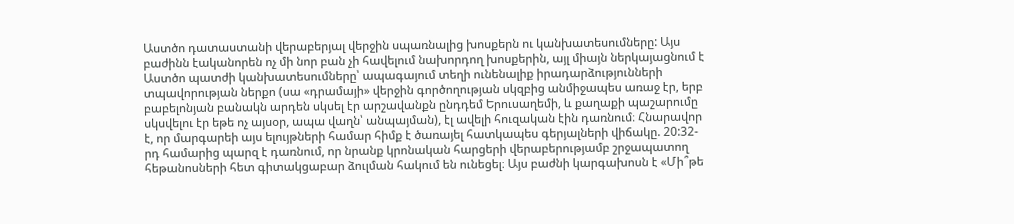Աստծո դատաստանի վերաբերյալ վերջին սպառնալից խոսքերն ու կանխատեսումները: Այս բաժինն էականորեն ոչ մի նոր բան չի հավելում նախորդող խոսքերին, այլ միայն ներկայացնում է Աստծո պատժի կանխատեսումները՝ ապագայում տեղի ունենալիք իրադարձությունների տպավորության ներքո (սա «դրամայի» վերջին գործողության սկզբից անմիջապես առաջ էր, երբ բաբելոնյան բանակն արդեն սկսել էր արշավանքն ընդդեմ Երուսաղեմի, և քաղաքի պաշարումը սկսվելու էր եթե ոչ այսօր, ապա վաղն՝ անպայման), էլ ավելի հուզական էին դառնում։ Հնարավոր է, որ մարգարեի այս ելույթների համար հիմք է ծառայել հատկապես գերյալների վիճակը. 20:32-րդ համարից պարզ է դառնում, որ նրանք կրոնական հարցերի վերաբերությամբ շրջապատող հեթանոսների հետ գիտակցաբար ձուլման հակում են ունեցել։ Այս բաժնի կարգախոսն է «Մի՞թե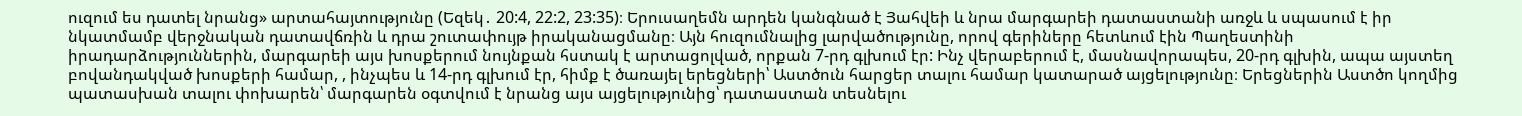ուզում ես դատել նրանց» արտահայտությունը (Եզեկ․ 20:4, 22:2, 23:35)։ Երուսաղեմն արդեն կանգնած է Յահվեի և նրա մարգարեի դատաստանի առջև և սպասում է իր նկատմամբ վերջնական դատավճռին և դրա շուտափույթ իրականացմանը։ Այն հուզումնալից լարվածությունը, որով գերիները հետևում էին Պաղեստինի իրադարձություններին, մարգարեի այս խոսքերում նույնքան հստակ է արտացոլված, որքան 7-րդ գլխում էր: Ինչ վերաբերում է, մասնավորապես, 20-րդ գլխին, ապա այստեղ բովանդակված խոսքերի համար, , ինչպես և 14-րդ գլխում էր, հիմք է ծառայել երեցների՝ Աստծուն հարցեր տալու համար կատարած այցելությունը։ Երեցներին Աստծո կողմից պատասխան տալու փոխարեն՝ մարգարեն օգտվում է նրանց այս այցելությունից՝ դատաստան տեսնելու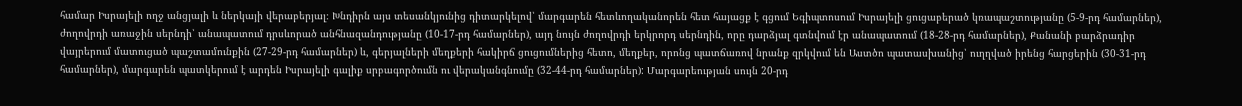համար Իսրայելի ողջ անցյալի և ներկայի վերաբերյալ։ Խնդիրն այս տեսանկյունից դիտարկելով՝ մարգարեն հետևողականորեն հետ հայացք է գցում Եգիպտոսում Իսրայելի ցուցաբերած կռապաշտությանը (5-9-րդ համարներ), ժողովրդի առաջին սերնդի՝ անապատում դրսևորած անհնազանդությանը (10-17-րդ համարներ), այդ նույն ժողովրդի երկրորդ սերնդին, որը դարձյալ գտնվում էր անապատում (18-28-րդ համարներ), Քանանի բարձրադիր վայրերում մատուցած պաշտամունքին (27-29-րդ համարներ) և, գերյալների մեղքերի հակիրճ ցուցումներից հետո, մեղքեր, որոնց պատճառով նրանք զրկվում են Աստծո պատասխանից՝ ուղղված իրենց հարցերին (30-31-րդ համարներ), մարգարեն պատկերում է արդեն Իսրայելի գալիք սրբագործումն ու վերականգնումը (32-44-րդ համարներ): Մարգարեության սույն 20-րդ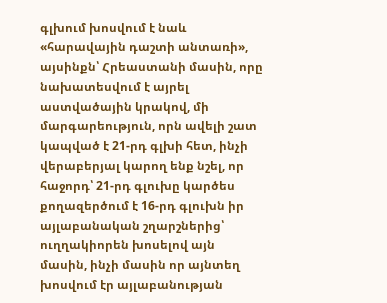գլխում խոսվում է նաև «հարավային դաշտի անտառի», այսինքն՝ Հրեաստանի մասին, որը նախատեսվում է այրել աստվածային կրակով, մի մարգարեություն, որն ավելի շատ կապված է 21-րդ գլխի հետ, ինչի վերաբերյալ կարող ենք նշել, որ հաջորդ՝ 21-րդ գլուխը կարծես քողազերծում է 16-րդ գլուխն իր այլաբանական շղարշներից՝ ուղղակիորեն խոսելով այն մասին, ինչի մասին որ այնտեղ խոսվում էր այլաբանության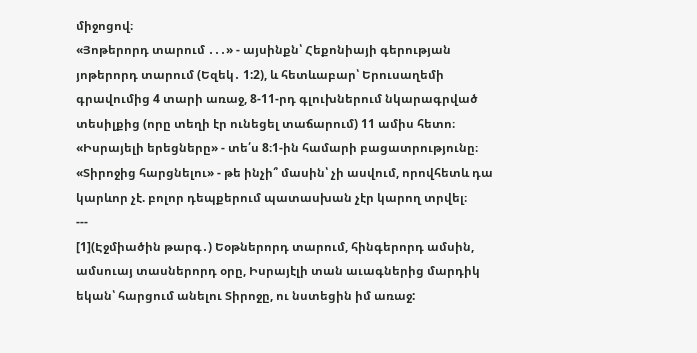միջոցով։
«Յոթերորդ տարում ․․․» - այսինքն՝ Հեքոնիայի գերության յոթերորդ տարում (Եզեկ․ 1:2), և հետևաբար՝ Երուսաղեմի գրավումից 4 տարի առաջ, 8-11-րդ գլուխներում նկարագրված տեսիլքից (որը տեղի էր ունեցել տաճարում) 11 ամիս հետո։
«Իսրայելի երեցները» - տե՛ս 8։1-ին համարի բացատրությունը։
«Տիրոջից հարցնելու» - թե ինչի՞ մասին՝ չի ասվում, որովհետև դա կարևոր չէ. բոլոր դեպքերում պատասխան չէր կարող տրվել։
---
[1](Էջմիածին թարգ․) Եօթներորդ տարում, հինգերորդ ամսին, ամսուայ տասներորդ օրը, Իսրայէլի տան աւագներից մարդիկ եկան՝ հարցում անելու Տիրոջը, ու նստեցին իմ առաջ: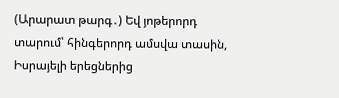(Արարատ թարգ․) Եվ յոթերորդ տարում՝ հինգերորդ ամսվա տասին, Իսրայելի երեցներից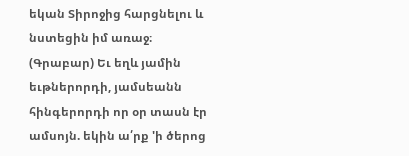եկան Տիրոջից հարցնելու և նստեցին իմ առաջ։
(Գրաբար) Եւ եղև յամին եւթներորդի, յամսեանն հինգերորդի որ օր տասն էր ամսոյն. եկին ա՛րք 'ի ծերոց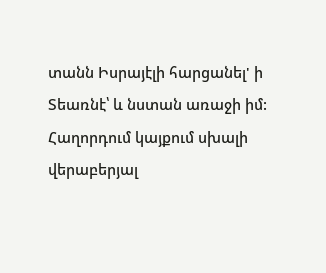տանն Իսրայէլի հարցանել' ի Տեառնէ՝ և նստան առաջի իմ:
Հաղորդում կայքում սխալի վերաբերյալ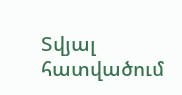Տվյալ հատվածում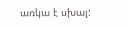առկա է սխալ: